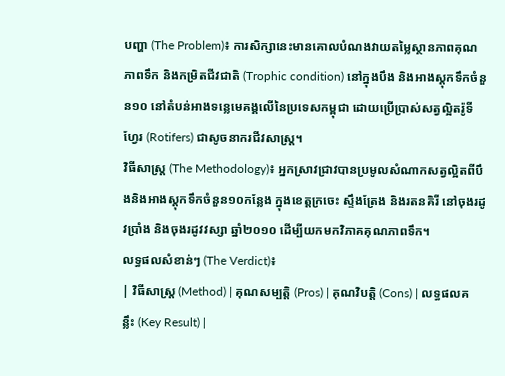បញ្ហា (The Problem)៖ ការសិក្សានេះមានគោលបំណងវាយតម្លៃស្ថានភាពគុណភាពទឹក និងកម្រិតជីវជាតិ (Trophic condition) នៅក្នុងបឹង និងអាងស្តុកទឹកចំនួន១០ នៅតំបន់អាងទន្លេមេគង្គលើនៃប្រទេសកម្ពុជា ដោយប្រើប្រាស់សត្វល្អិតរ៉ូទីហ្វែរ (Rotifers) ជាសូចនាករជីវសាស្ត្រ។
វិធីសាស្ត្រ (The Methodology)៖ អ្នកស្រាវជ្រាវបានប្រមូលសំណាកសត្វល្អិតពីបឹងនិងអាងស្តុកទឹកចំនួន១០កន្លែង ក្នុងខេត្តក្រចេះ ស្ទឹងត្រែង និងរតនគិរី នៅចុងរដូវប្រាំង និងចុងរដូវវស្សា ឆ្នាំ២០១០ ដើម្បីយកមកវិភាគគុណភាពទឹក។
លទ្ធផលសំខាន់ៗ (The Verdict)៖
| វិធីសាស្ត្រ (Method) | គុណសម្បត្តិ (Pros) | គុណវិបត្តិ (Cons) | លទ្ធផលគន្លឹះ (Key Result) |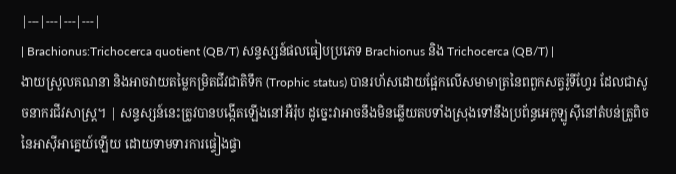|---|---|---|---|
| Brachionus:Trichocerca quotient (QB/T) សន្ទស្សន៍ផលធៀបប្រភេទ Brachionus និង Trichocerca (QB/T) |
ងាយស្រួលគណនា និងអាចវាយតម្លៃកម្រិតជីវជាតិទឹក (Trophic status) បានរហ័សដោយផ្អែកលើសមាមាត្រនៃពពួកសត្វរ៉ូទីហ្វែរ ដែលជាសូចនាករជីវសាស្ត្រ។ | សន្ទស្សន៍នេះត្រូវបានបង្កើតឡើងនៅអឺរ៉ុប ដូច្នេះវាអាចនឹងមិនឆ្លើយតបទាំងស្រុងទៅនឹងប្រព័ន្ធអេកូឡូស៊ីនៅតំបន់ត្រូពិចនៃអាស៊ីអាគ្នេយ៍ឡើយ ដោយទាមទារការផ្ទៀងផ្ទា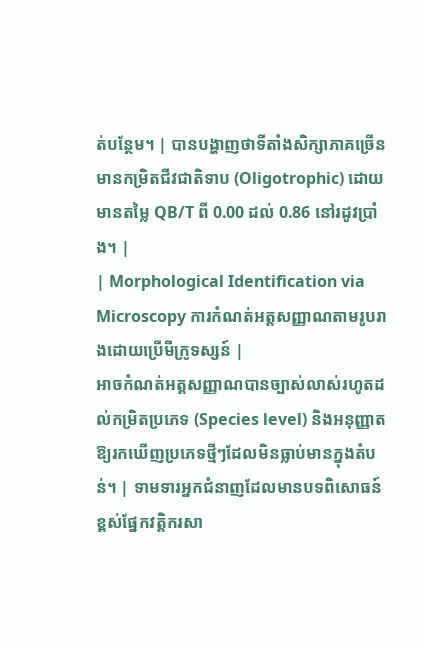ត់បន្ថែម។ | បានបង្ហាញថាទីតាំងសិក្សាភាគច្រើនមានកម្រិតជីវជាតិទាប (Oligotrophic) ដោយមានតម្លៃ QB/T ពី 0.00 ដល់ 0.86 នៅរដូវប្រាំង។ |
| Morphological Identification via Microscopy ការកំណត់អត្តសញ្ញាណតាមរូបរាងដោយប្រើមីក្រូទស្សន៍ |
អាចកំណត់អត្តសញ្ញាណបានច្បាស់លាស់រហូតដល់កម្រិតប្រភេទ (Species level) និងអនុញ្ញាតឱ្យរកឃើញប្រភេទថ្មីៗដែលមិនធ្លាប់មានក្នុងតំបន់។ | ទាមទារអ្នកជំនាញដែលមានបទពិសោធន៍ខ្ពស់ផ្នែកវត្តិករសា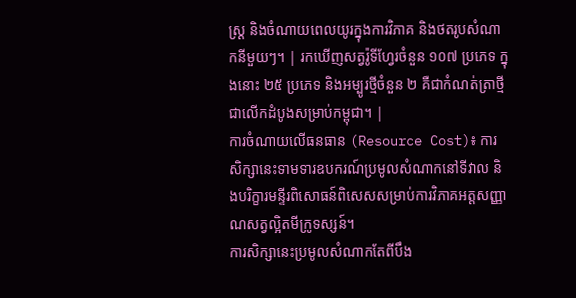ស្ត្រ និងចំណាយពេលយូរក្នុងការវិភាគ និងថតរូបសំណាកនីមួយៗ។ | រកឃើញសត្វរ៉ូទីហ្វែរចំនួន ១០៧ ប្រភេទ ក្នុងនោះ ២៥ ប្រភេទ និងអម្បូរថ្មីចំនួន ២ គឺជាកំណត់ត្រាថ្មីជាលើកដំបូងសម្រាប់កម្ពុជា។ |
ការចំណាយលើធនធាន (Resource Cost)៖ ការសិក្សានេះទាមទារឧបករណ៍ប្រមូលសំណាកនៅទីវាល និងបរិក្ខារមន្ទីរពិសោធន៍ពិសេសសម្រាប់ការវិភាគអត្តសញ្ញាណសត្វល្អិតមីក្រូទស្សន៍។
ការសិក្សានេះប្រមូលសំណាកតែពីបឹង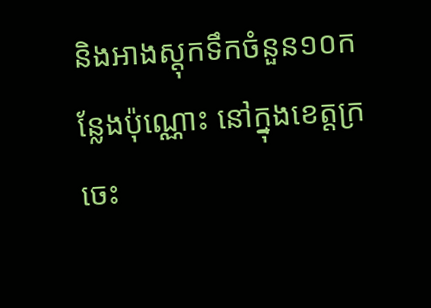និងអាងស្តុកទឹកចំនួន១០កន្លែងប៉ុណ្ណោះ នៅក្នុងខេត្តក្រចេះ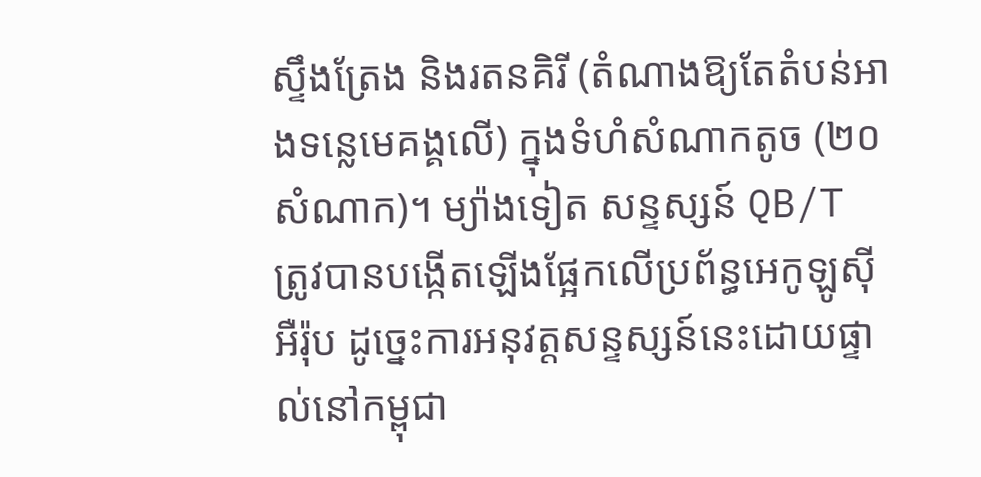ស្ទឹងត្រែង និងរតនគិរី (តំណាងឱ្យតែតំបន់អាងទន្លេមេគង្គលើ) ក្នុងទំហំសំណាកតូច (២០សំណាក)។ ម្យ៉ាងទៀត សន្ទស្សន៍ QB/T ត្រូវបានបង្កើតឡើងផ្អែកលើប្រព័ន្ធអេកូឡូស៊ីអឺរ៉ុប ដូច្នេះការអនុវត្តសន្ទស្សន៍នេះដោយផ្ទាល់នៅកម្ពុជា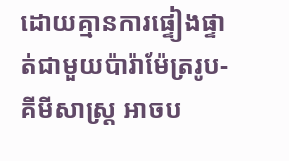ដោយគ្មានការផ្ទៀងផ្ទាត់ជាមួយប៉ារ៉ាម៉ែត្ររូប-គីមីសាស្ត្រ អាចប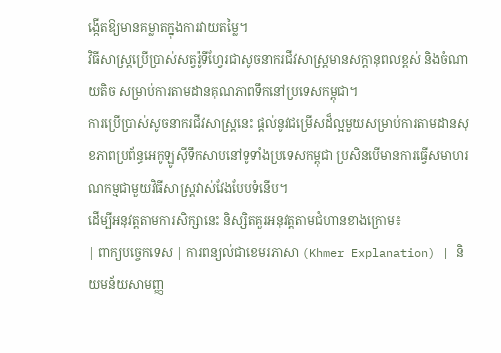ង្កើតឱ្យមានគម្លាតក្នុងការវាយតម្លៃ។
វិធីសាស្ត្រប្រើប្រាស់សត្វរ៉ូទីហ្វែរជាសូចនាករជីវសាស្ត្រមានសក្តានុពលខ្ពស់ និងចំណាយតិច សម្រាប់ការតាមដានគុណភាពទឹកនៅប្រទេសកម្ពុជា។
ការប្រើប្រាស់សូចនាករជីវសាស្ត្រនេះ ផ្ដល់នូវជម្រើសដ៏ល្អមួយសម្រាប់ការតាមដានសុខភាពប្រព័ន្ធអេកូឡូស៊ីទឹកសាបនៅទូទាំងប្រទេសកម្ពុជា ប្រសិនបើមានការធ្វើសមាហរណកម្មជាមួយវិធីសាស្ត្រវាស់វែងបែបទំនើប។
ដើម្បីអនុវត្តតាមការសិក្សានេះ និស្សិតគួរអនុវត្តតាមជំហានខាងក្រោម៖
| ពាក្យបច្ចេកទេស | ការពន្យល់ជាខេមរភាសា (Khmer Explanation) | និយមន័យសាមញ្ញ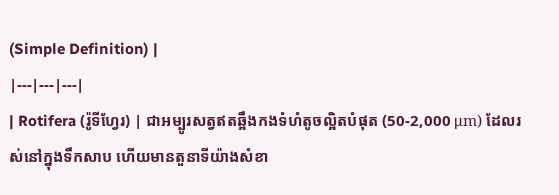(Simple Definition) |
|---|---|---|
| Rotifera (រ៉ូទីហ្វែរ) | ជាអម្បូរសត្វឥតឆ្អឹងកងទំហំតូចល្អិតបំផុត (50-2,000 μm) ដែលរស់នៅក្នុងទឹកសាប ហើយមានតួនាទីយ៉ាងសំខា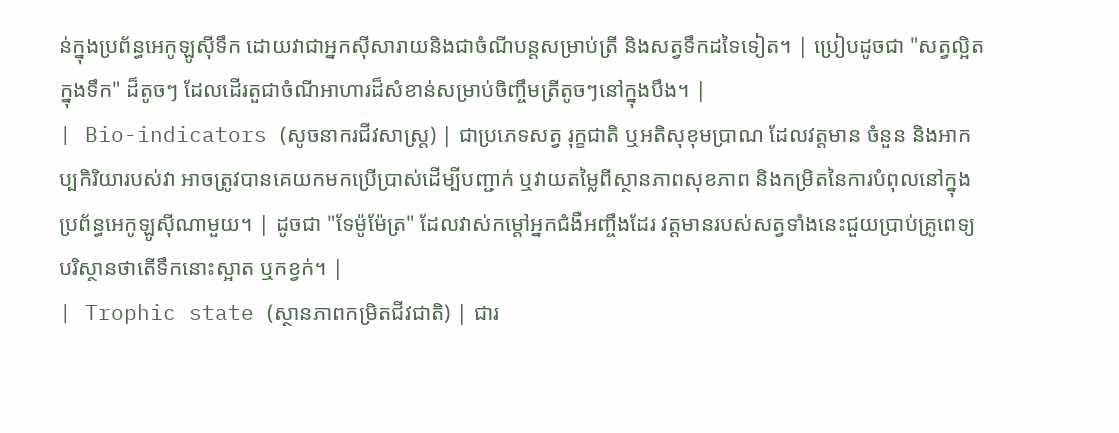ន់ក្នុងប្រព័ន្ធអេកូឡូស៊ីទឹក ដោយវាជាអ្នកស៊ីសារាយនិងជាចំណីបន្តសម្រាប់ត្រី និងសត្វទឹកដទៃទៀត។ | ប្រៀបដូចជា "សត្វល្អិតក្នុងទឹក" ដ៏តូចៗ ដែលដើរតួជាចំណីអាហារដ៏សំខាន់សម្រាប់ចិញ្ចឹមត្រីតូចៗនៅក្នុងបឹង។ |
| Bio-indicators (សូចនាករជីវសាស្ត្រ) | ជាប្រភេទសត្វ រុក្ខជាតិ ឬអតិសុខុមប្រាណ ដែលវត្តមាន ចំនួន និងអាកប្បកិរិយារបស់វា អាចត្រូវបានគេយកមកប្រើប្រាស់ដើម្បីបញ្ជាក់ ឬវាយតម្លៃពីស្ថានភាពសុខភាព និងកម្រិតនៃការបំពុលនៅក្នុងប្រព័ន្ធអេកូឡូស៊ីណាមួយ។ | ដូចជា "ទែម៉ូម៉ែត្រ" ដែលវាស់កម្តៅអ្នកជំងឺអញ្ចឹងដែរ វត្តមានរបស់សត្វទាំងនេះជួយប្រាប់គ្រូពេទ្យបរិស្ថានថាតើទឹកនោះស្អាត ឬកខ្វក់។ |
| Trophic state (ស្ថានភាពកម្រិតជីវជាតិ) | ជារ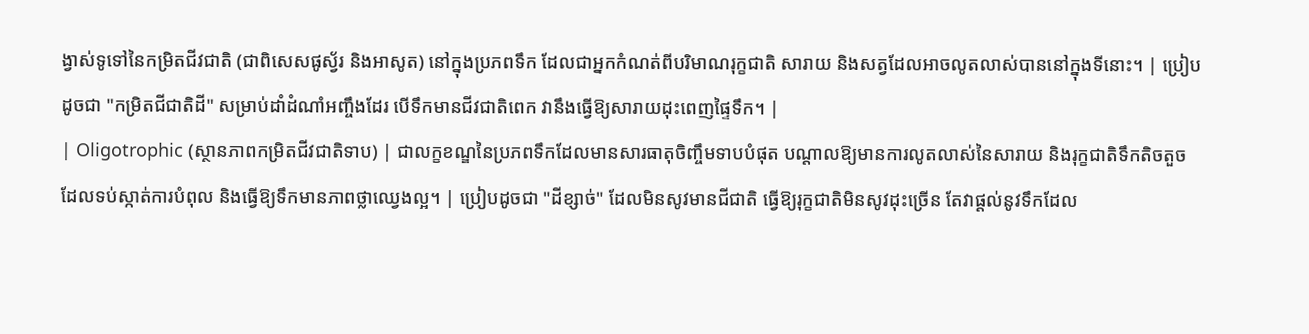ង្វាស់ទូទៅនៃកម្រិតជីវជាតិ (ជាពិសេសផូស្វ័រ និងអាសូត) នៅក្នុងប្រភពទឹក ដែលជាអ្នកកំណត់ពីបរិមាណរុក្ខជាតិ សារាយ និងសត្វដែលអាចលូតលាស់បាននៅក្នុងទីនោះ។ | ប្រៀបដូចជា "កម្រិតជីជាតិដី" សម្រាប់ដាំដំណាំអញ្ចឹងដែរ បើទឹកមានជីវជាតិពេក វានឹងធ្វើឱ្យសារាយដុះពេញផ្ទៃទឹក។ |
| Oligotrophic (ស្ថានភាពកម្រិតជីវជាតិទាប) | ជាលក្ខខណ្ឌនៃប្រភពទឹកដែលមានសារធាតុចិញ្ចឹមទាបបំផុត បណ្តាលឱ្យមានការលូតលាស់នៃសារាយ និងរុក្ខជាតិទឹកតិចតួច ដែលទប់ស្កាត់ការបំពុល និងធ្វើឱ្យទឹកមានភាពថ្លាឈ្វេងល្អ។ | ប្រៀបដូចជា "ដីខ្សាច់" ដែលមិនសូវមានជីជាតិ ធ្វើឱ្យរុក្ខជាតិមិនសូវដុះច្រើន តែវាផ្តល់នូវទឹកដែល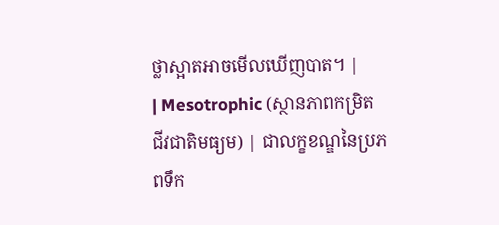ថ្លាស្អាតអាចមើលឃើញបាត។ |
| Mesotrophic (ស្ថានភាពកម្រិតជីវជាតិមធ្យម) | ជាលក្ខខណ្ឌនៃប្រភពទឹក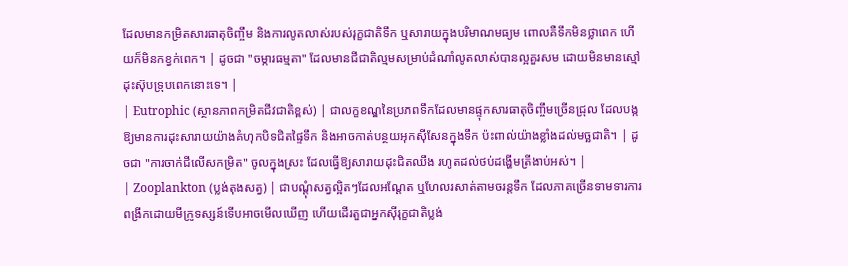ដែលមានកម្រិតសារធាតុចិញ្ចឹម និងការលូតលាស់របស់រុក្ខជាតិទឹក ឬសារាយក្នុងបរិមាណមធ្យម ពោលគឺទឹកមិនថ្លាពេក ហើយក៏មិនកខ្វក់ពេក។ | ដូចជា "ចម្ការធម្មតា" ដែលមានជីជាតិល្មមសម្រាប់ដំណាំលូតលាស់បានល្អគួរសម ដោយមិនមានស្មៅដុះស៊ុបទ្រុបពេកនោះទេ។ |
| Eutrophic (ស្ថានភាពកម្រិតជីវជាតិខ្ពស់) | ជាលក្ខខណ្ឌនៃប្រភពទឹកដែលមានផ្ទុកសារធាតុចិញ្ចឹមច្រើនជ្រុល ដែលបង្កឱ្យមានការដុះសារាយយ៉ាងគំហុកបិទជិតផ្ទៃទឹក និងអាចកាត់បន្ថយអុកស៊ីសែនក្នុងទឹក ប៉ះពាល់យ៉ាងខ្លាំងដល់មច្ឆជាតិ។ | ដូចជា "ការចាក់ជីលើសកម្រិត" ចូលក្នុងស្រះ ដែលធ្វើឱ្យសារាយដុះជិតឈឹង រហូតដល់ថប់ដង្ហើមត្រីងាប់អស់។ |
| Zooplankton (ប្លង់តុងសត្វ) | ជាបណ្ដុំសត្វល្អិតៗដែលអណ្តែត ឬហែលរសាត់តាមចរន្តទឹក ដែលភាគច្រើនទាមទារការពង្រីកដោយមីក្រូទស្សន៍ទើបអាចមើលឃើញ ហើយដើរតួជាអ្នកស៊ីរុក្ខជាតិប្លង់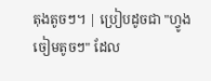តុងតូចៗ។ | ប្រៀបដូចជា "ហ្វូងចៀមតូចៗ" ដែល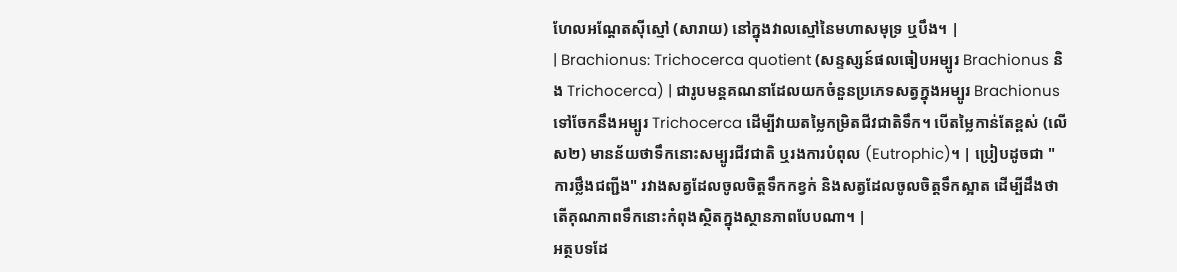ហែលអណ្តែតស៊ីស្មៅ (សារាយ) នៅក្នុងវាលស្មៅនៃមហាសមុទ្រ ឬបឹង។ |
| Brachionus: Trichocerca quotient (សន្ទស្សន៍ផលធៀបអម្បូរ Brachionus និង Trichocerca) | ជារូបមន្តគណនាដែលយកចំនួនប្រភេទសត្វក្នុងអម្បូរ Brachionus ទៅចែកនឹងអម្បូរ Trichocerca ដើម្បីវាយតម្លៃកម្រិតជីវជាតិទឹក។ បើតម្លៃកាន់តែខ្ពស់ (លើស២) មានន័យថាទឹកនោះសម្បូរជីវជាតិ ឬរងការបំពុល (Eutrophic)។ | ប្រៀបដូចជា "ការថ្លឹងជញ្ជីង" រវាងសត្វដែលចូលចិត្តទឹកកខ្វក់ និងសត្វដែលចូលចិត្តទឹកស្អាត ដើម្បីដឹងថាតើគុណភាពទឹកនោះកំពុងស្ថិតក្នុងស្ថានភាពបែបណា។ |
អត្ថបទដែ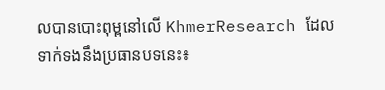លបានបោះពុម្ពនៅលើ KhmerResearch ដែលទាក់ទងនឹងប្រធានបទនេះ៖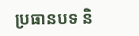ប្រធានបទ និ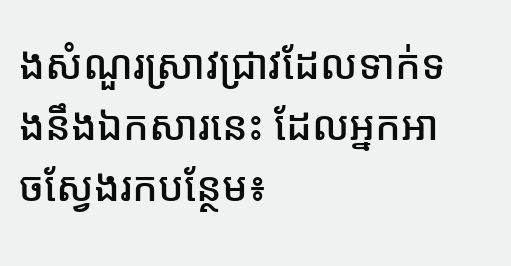ងសំណួរស្រាវជ្រាវដែលទាក់ទងនឹងឯកសារនេះ ដែលអ្នកអាចស្វែងរកបន្ថែម៖